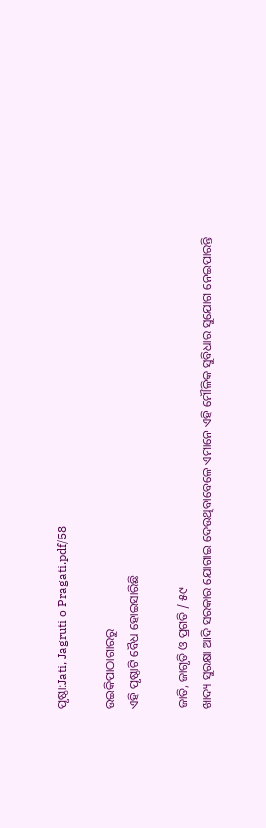ପୃଷ୍ଠା:Jati, Jagruti o Pragati.pdf/58

ଉଇକିପାଠାଗାର‌ରୁ
ଏହି ପୃଷ୍ଠାଟି ବୈଧ ହୋଇସାରିଛି

ଜାତି, ଜାଗୃତି ଓ ପ୍ରଗତି / ୫୯
ଖାଦ୍ୟ ସୁରକ୍ଷା ଆଦି ସରକାର ଯୋଗାଇ ଦେଉଥିବାବେଳେ ଏମାନେ ଏହି ମୌଳିକ ସୁବିଧାର ସୁଯୋଗ ନେଇପାରନ୍ତି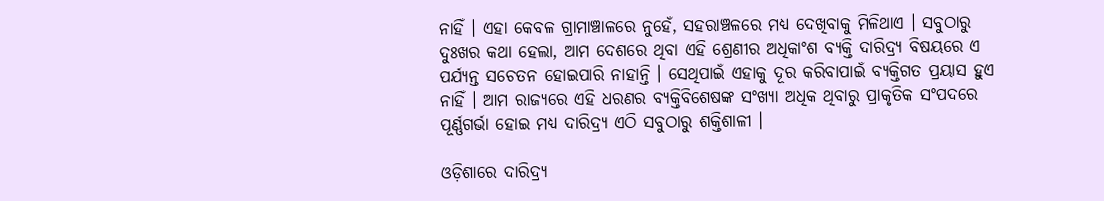ନାହିଁ । ଏହା କେବଳ ଗ୍ରାମାଞ୍ଚାଳରେ ନୁହେଁ, ସହରାଞ୍ଚଳରେ ମଧ୍ୟ ଦେଖିବାକୁ ମିଳିଥାଏ । ସବୁଠାରୁ ଦୁଃଖର କଥା ହେଲା, ଆମ ଦେଶରେ ଥିବା ଏହି ଶ୍ରେଣୀର ଅଧିକାଂଶ ବ୍ୟକ୍ତି ଦାରିଦ୍ର୍ୟ ବିଷୟରେ ଏ ପର୍ଯ୍ୟନ୍ତ ସଚେତନ ହୋଇପାରି ନାହାନ୍ତି । ସେଥିପାଇଁ ଏହାକୁ ଦୂର କରିବାପାଇଁ ବ୍ୟକ୍ତିଗତ ପ୍ରୟାସ ହୁଏ ନାହିଁ । ଆମ ରାଜ୍ୟରେ ଏହି ଧରଣର ବ୍ୟକ୍ତିବିଶେଷଙ୍କ ସଂଖ୍ୟା ଅଧିକ ଥିବାରୁ ପ୍ରାକୃତିକ ସଂପଦରେ ପୂର୍ଣ୍ଣଗର୍ଭା ହୋଇ ମଧ୍ୟ ଦାରିଦ୍ର୍ୟ ଏଠି ସବୁଠାରୁ ଶକ୍ତିଶାଳୀ ।

ଓଡ଼ିଶାରେ ଦାରିଦ୍ର୍ୟ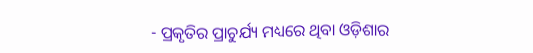- ପ୍ରକୃତିର ପ୍ରାଚୁର୍ଯ୍ୟ ମଧ୍ୟରେ ଥିବା ଓଡ଼ିଶାର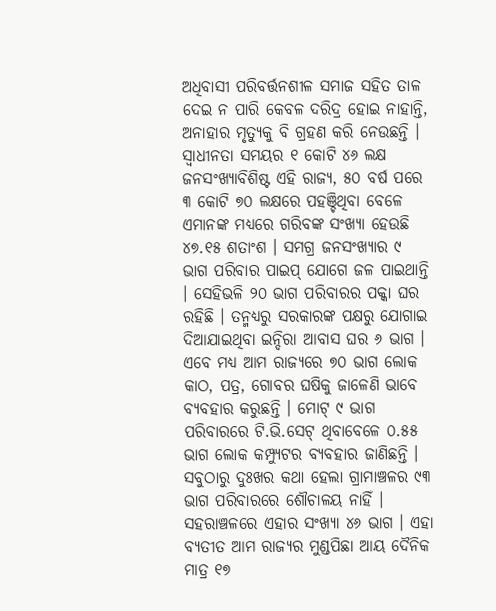ଅଧିବାସୀ ପରିବର୍ତ୍ତନଶୀଳ ସମାଜ ସହିତ ତାଳ ଦେଇ ନ ପାରି କେବଳ ଦରିଦ୍ର ହୋଇ ନାହାନ୍ତି, ଅନାହାର ମୃତ୍ୟୁକୁ ବି ଗ୍ରହଣ କରି ନେଉଛନ୍ତି । ସ୍ୱାଧୀନତା ସମୟର ୧ କୋଟି ୪୬ ଲକ୍ଷ ଜନସଂଖ୍ୟାବିଶିଷ୍ଟ ଏହି ରାଜ୍ୟ, ୫୦ ବର୍ଷ ପରେ ୩ କୋଟି ୭୦ ଲକ୍ଷରେ ପହଞ୍ଚିଥିବା ବେଳେ ଏମାନଙ୍କ ମଧ୍ୟରେ ଗରିବଙ୍କ ସଂଖ୍ୟା ହେଉଛି ୪୭.୧୫ ଶତାଂଶ । ସମଗ୍ର ଜନସଂଖ୍ୟାର ୯ ଭାଗ ପରିବାର ପାଇପ୍ ଯୋଗେ ଜଳ ପାଇଥାନ୍ତି । ସେହିଭଳି ୨୦ ଭାଗ ପରିବାରର ପକ୍କା ଘର ରହିଛି । ତନ୍ମଧ୍ୟରୁ ସରକାରଙ୍କ ପକ୍ଷରୁ ଯୋଗାଇ ଦିଆଯାଇଥିବା ଇନ୍ଦିରା ଆବାସ ଘର ୬ ଭାଗ । ଏବେ ମଧ୍ୟ ଆମ ରାଜ୍ୟରେ ୭୦ ଭାଗ ଲୋକ କାଠ, ପତ୍ର, ଗୋବର ଘଷିକୁ ଜାଳେଣି ଭାବେ ବ୍ୟବହାର କରୁଛନ୍ତି । ମୋଟ୍ ୯ ଭାଗ ପରିବାରରେ ଟି.ଭି.ସେଟ୍ ଥିବାବେଳେ ୦.୫୫ ଭାଗ ଲୋକ କମ୍ପ୍ୟୁଟର ବ୍ୟବହାର ଜାଣିଛନ୍ତି । ସବୁଠାରୁ ଦୁଃଖର କଥା ହେଲା ଗ୍ରାମାଞ୍ଚଳର ୯୩ ଭାଗ ପରିବାରରେ ଶୌଚାଳୟ ନାହିଁ । ସହରାଞ୍ଚଳରେ ଏହାର ସଂଖ୍ୟା ୪୬ ଭାଗ । ଏହା ବ୍ୟତୀତ ଆମ ରାଜ୍ୟର ମୁଣ୍ଡପିଛା ଆୟ ଦୈନିକ ମାତ୍ର ୧୭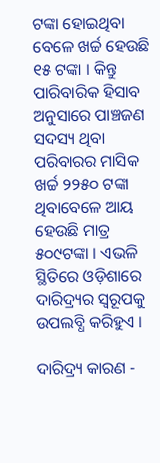ଟଙ୍କା ହୋଇଥିବା ବେଳେ ଖର୍ଚ୍ଚ ହେଉଛି ୧୫ ଟଙ୍କା । କିନ୍ତୁ ପାରିବାରିକ ହିସାବ ଅନୁସାରେ ପାଞ୍ଚଜଣ ସଦସ୍ୟ ଥିବା ପରିବାରର ମାସିକ ଖର୍ଚ୍ଚ ୨୨୫୦ ଟଙ୍କା ଥିବାବେଳେ ଆୟ ହେଉଛି ମାତ୍ର ୫୦୯ଟଙ୍କା । ଏଭଳି ସ୍ଥିତିରେ ଓଡ଼ିଶାରେ ଦାରିଦ୍ର୍ୟର ସ୍ୱରୂପକୁ ଉପଲବ୍ଧି କରିହୁଏ ।

ଦାରିଦ୍ର୍ୟ କାରଣ -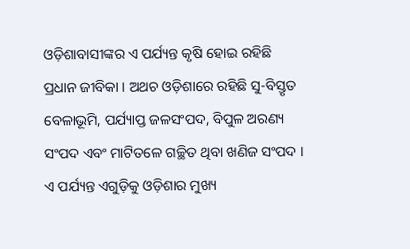ଓଡ଼ିଶାବାସୀଙ୍କର ଏ ପର୍ଯ୍ୟନ୍ତ କୃଷି ହୋଇ ରହିଛି ପ୍ରଧାନ ଜୀବିକା । ଅଥଚ ଓଡ଼ିଶାରେ ରହିଛି ସୁ-ବିସ୍ତୃତ ବେଳାଭୂମି, ପର୍ଯ୍ୟାପ୍ତ ଜଳସଂପଦ, ବିପୁଳ ଅରଣ୍ୟ ସଂପଦ ଏବଂ ମାଟିତଳେ ଗଚ୍ଛିତ ଥିବା ଖଣିଜ ସଂପଦ । ଏ ପର୍ଯ୍ୟନ୍ତ ଏଗୁଡ଼ିକୁ ଓଡ଼ିଶାର ମୁଖ୍ୟ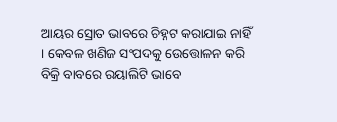ଆୟର ସ୍ରୋତ ଭାବରେ ଚିହ୍ନଟ କରାଯାଇ ନାହିଁ । କେବଳ ଖଣିଜ ସଂପଦକୁ ଉେତ୍ତୋଳନ କରି ବିକ୍ରି ବାବରେ ରୟାଲିଟି ଭାବେ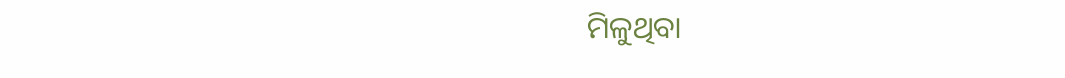ମିଳୁଥିବା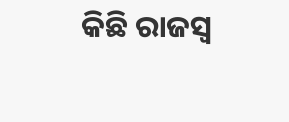କିଛି ରାଜସ୍ୱ